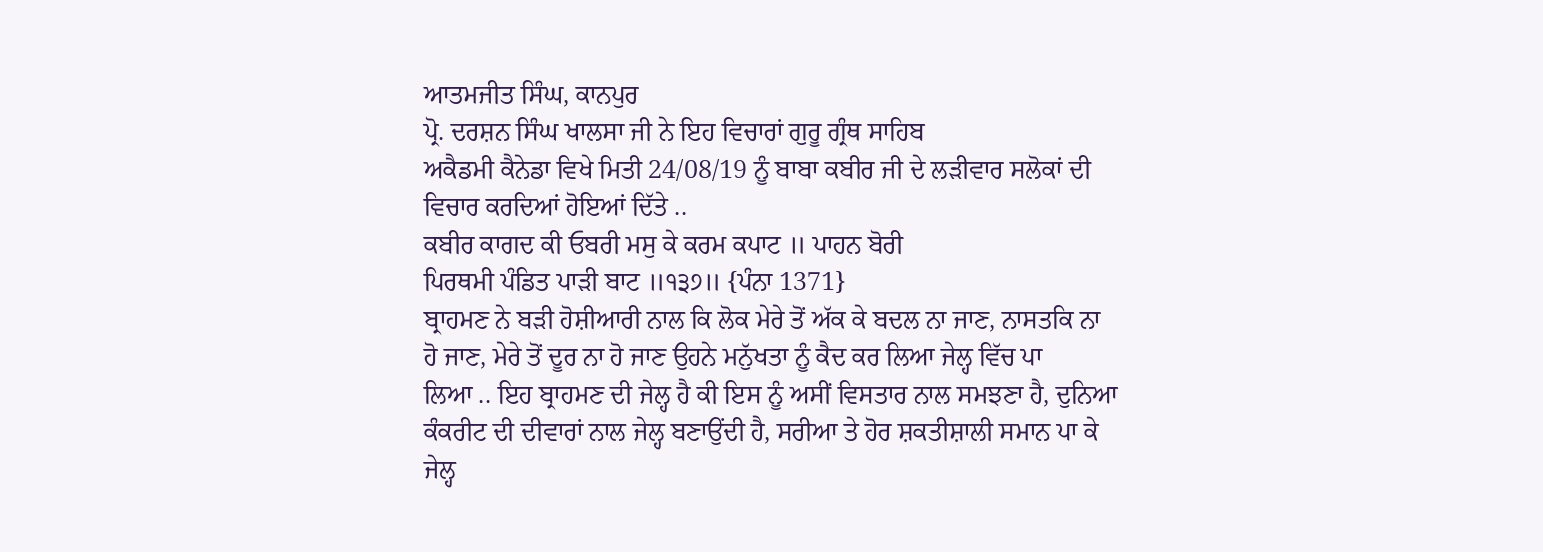ਆਤਮਜੀਤ ਸਿੰਘ, ਕਾਨਪੁਰ
ਪ੍ਰੋ. ਦਰਸ਼ਨ ਸਿੰਘ ਖਾਲਸਾ ਜੀ ਨੇ ਇਹ ਵਿਚਾਰਾਂ ਗੁਰੂ ਗ੍ਰੰਥ ਸਾਹਿਬ
ਅਕੈਡਮੀ ਕੈਨੇਡਾ ਵਿਖੇ ਮਿਤੀ 24/08/19 ਨੂੰ ਬਾਬਾ ਕਬੀਰ ਜੀ ਦੇ ਲੜੀਵਾਰ ਸਲੋਕਾਂ ਦੀ
ਵਿਚਾਰ ਕਰਦਿਆਂ ਹੋਇਆਂ ਦਿੱਤੇ ..
ਕਬੀਰ ਕਾਗਦ ਕੀ ਓਬਰੀ ਮਸੁ ਕੇ ਕਰਮ ਕਪਾਟ ॥ ਪਾਹਨ ਬੋਰੀ
ਪਿਰਥਮੀ ਪੰਡਿਤ ਪਾੜੀ ਬਾਟ ॥੧੩੭॥ {ਪੰਨਾ 1371}
ਬ੍ਰਾਹਮਣ ਨੇ ਬੜੀ ਹੋਸ਼ੀਆਰੀ ਨਾਲ ਕਿ ਲੋਕ ਮੇਰੇ ਤੋਂ ਅੱਕ ਕੇ ਬਦਲ ਨਾ ਜਾਣ, ਨਾਸਤਕਿ ਨਾ
ਹੋ ਜਾਣ, ਮੇਰੇ ਤੋਂ ਦੂਰ ਨਾ ਹੋ ਜਾਣ ਉਹਨੇ ਮਨੁੱਖਤਾ ਨੂੰ ਕੈਦ ਕਰ ਲਿਆ ਜੇਲ੍ਹ ਵਿੱਚ ਪਾ
ਲਿਆ .. ਇਹ ਬ੍ਰਾਹਮਣ ਦੀ ਜੇਲ੍ਹ ਹੈ ਕੀ ਇਸ ਨੂੰ ਅਸੀਂ ਵਿਸਤਾਰ ਨਾਲ ਸਮਝਣਾ ਹੈ, ਦੁਨਿਆ
ਕੰਕਰੀਟ ਦੀ ਦੀਵਾਰਾਂ ਨਾਲ ਜੇਲ੍ਹ ਬਣਾਉਂਦੀ ਹੈ, ਸਰੀਆ ਤੇ ਹੋਰ ਸ਼ਕਤੀਸ਼ਾਲੀ ਸਮਾਨ ਪਾ ਕੇ
ਜੇਲ੍ਹ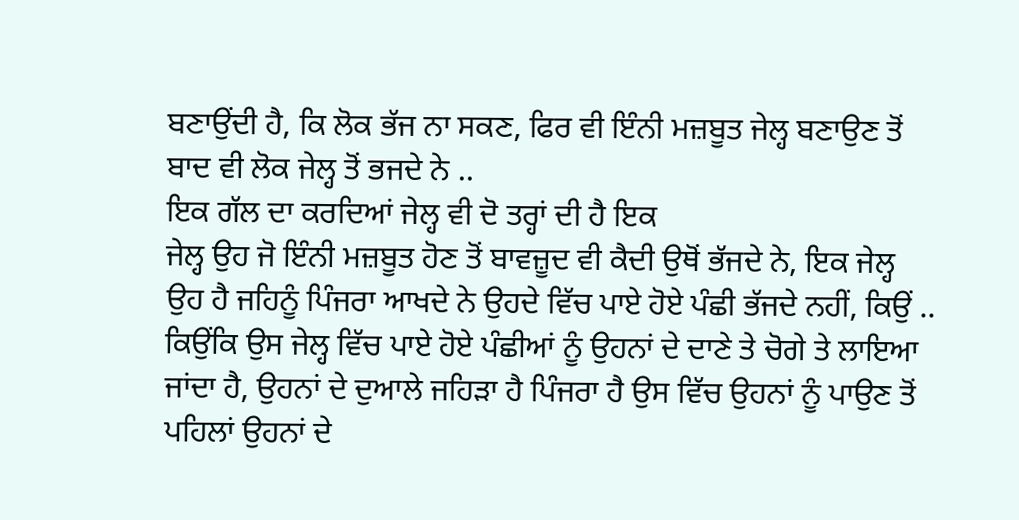ਬਣਾਉਂਦੀ ਹੈ, ਕਿ ਲੋਕ ਭੱਜ ਨਾ ਸਕਣ, ਫਿਰ ਵੀ ਇੰਨੀ ਮਜ਼ਬੂਤ ਜੇਲ੍ਹ ਬਣਾਉਣ ਤੋਂ
ਬਾਦ ਵੀ ਲੋਕ ਜੇਲ੍ਹ ਤੋਂ ਭਜਦੇ ਨੇ ..
ਇਕ ਗੱਲ ਦਾ ਕਰਦਿਆਂ ਜੇਲ੍ਹ ਵੀ ਦੋ ਤਰ੍ਹਾਂ ਦੀ ਹੈ ਇਕ
ਜੇਲ੍ਹ ਉਹ ਜੋ ਇੰਨੀ ਮਜ਼ਬੂਤ ਹੋਣ ਤੋਂ ਬਾਵਜ਼ੂਦ ਵੀ ਕੈਦੀ ਉਥੋਂ ਭੱਜਦੇ ਨੇ, ਇਕ ਜੇਲ੍ਹ
ਉਹ ਹੈ ਜਹਿਨੂੰ ਪਿੰਜਰਾ ਆਖਦੇ ਨੇ ਉਹਦੇ ਵਿੱਚ ਪਾਏ ਹੋਏ ਪੰਛੀ ਭੱਜਦੇ ਨਹੀਂ, ਕਿਉਂ ..
ਕਿਉਂਕਿ ਉਸ ਜੇਲ੍ਹ ਵਿੱਚ ਪਾਏ ਹੋਏ ਪੰਛੀਆਂ ਨੂੰ ਉਹਨਾਂ ਦੇ ਦਾਣੇ ਤੇ ਚੋਗੇ ਤੇ ਲਾਇਆ
ਜਾਂਦਾ ਹੈ, ਉਹਨਾਂ ਦੇ ਦੁਆਲੇ ਜਹਿੜਾ ਹੈ ਪਿੰਜਰਾ ਹੈ ਉਸ ਵਿੱਚ ਉਹਨਾਂ ਨੂੰ ਪਾਉਣ ਤੋਂ
ਪਹਿਲਾਂ ਉਹਨਾਂ ਦੇ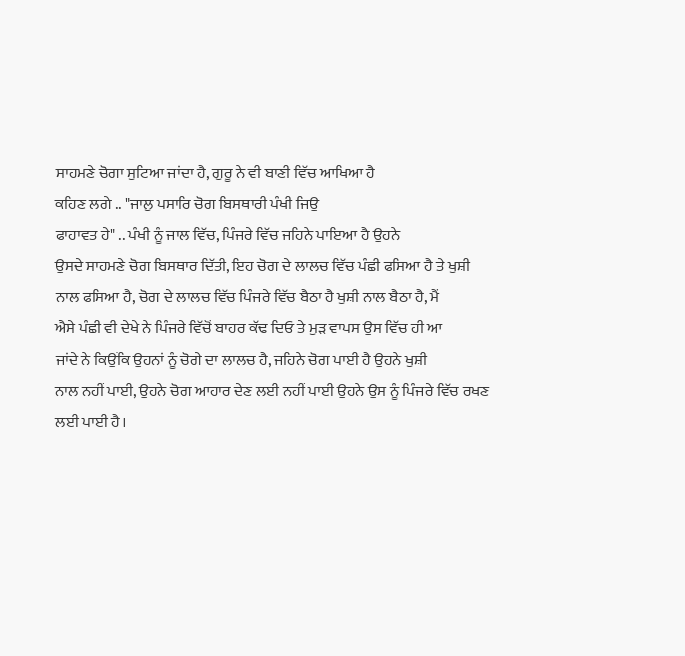ਸਾਹਮਣੇ ਚੋਗਾ ਸੁਟਿਆ ਜਾਂਦਾ ਹੈ, ਗੁਰੂ ਨੇ ਵੀ ਬਾਣੀ ਵਿੱਚ ਆਖਿਆ ਹੈ
ਕਹਿਣ ਲਗੇ .. "ਜਾਲੁ ਪਸਾਰਿ ਚੋਗ ਬਿਸਥਾਰੀ ਪੰਖੀ ਜਿਉ
ਫਾਹਾਵਤ ਹੇ" .. ਪੰਖੀ ਨੂੰ ਜਾਲ ਵਿੱਚ, ਪਿੰਜਰੇ ਵਿੱਚ ਜਹਿਨੇ ਪਾਇਆ ਹੈ ਉਹਨੇ
ਉਸਦੇ ਸਾਹਮਣੇ ਚੋਗ ਬਿਸਥਾਰ ਦਿੱਤੀ, ਇਹ ਚੋਗ ਦੇ ਲਾਲਚ ਵਿੱਚ ਪੰਛੀ ਫਸਿਆ ਹੈ ਤੇ ਖੁਸ਼ੀ
ਨਾਲ ਫਸਿਆ ਹੈ, ਚੋਗ ਦੇ ਲਾਲਚ ਵਿੱਚ ਪਿੰਜਰੇ ਵਿੱਚ ਬੈਠਾ ਹੈ ਖੁਸ਼ੀ ਨਾਲ ਬੈਠਾ ਹੈ, ਮੈਂ
ਐਸੇ ਪੰਛੀ ਵੀ ਦੇਖੇ ਨੇ ਪਿੰਜਰੇ ਵਿੱਚੋਂ ਬਾਹਰ ਕੱਢ ਦਿਓ ਤੇ ਮੁੜ ਵਾਪਸ ਉਸ ਵਿੱਚ ਹੀ ਆ
ਜਾਂਦੇ ਨੇ ਕਿਉਂਕਿ ਉਹਨਾਂ ਨੂੰ ਚੋਗੇ ਦਾ ਲਾਲਚ ਹੈ, ਜਹਿਨੇ ਚੋਗ ਪਾਈ ਹੈ ਉਹਨੇ ਖੁਸ਼ੀ
ਨਾਲ ਨਹੀਂ ਪਾਈ, ਉਹਨੇ ਚੋਗ ਆਹਾਰ ਦੇਣ ਲਈ ਨਹੀਂ ਪਾਈ ਉਹਨੇ ਉਸ ਨੂੰ ਪਿੰਜਰੇ ਵਿੱਚ ਰਖਣ
ਲਈ ਪਾਈ ਹੈ।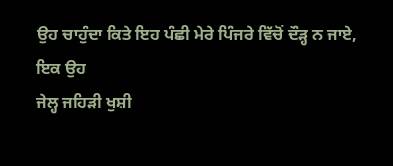ਉਹ ਚਾਹੁੰਦਾ ਕਿਤੇ ਇਹ ਪੰਛੀ ਮੇਰੇ ਪਿੰਜਰੇ ਵਿੱਚੋਂ ਦੌੜ੍ਹ ਨ ਜਾਏ, ਇਕ ਉਹ
ਜੇਲ੍ਹ ਜਹਿੜੀ ਖੁਸ਼ੀ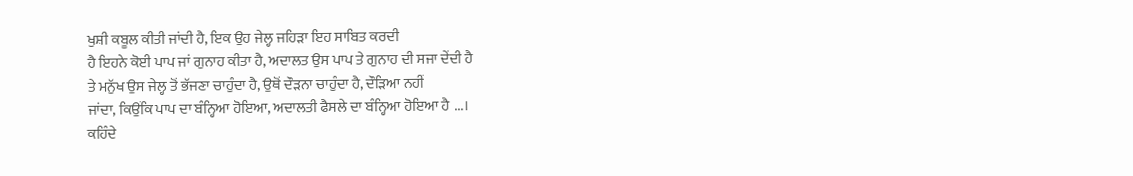ਖੁਸ਼ੀ ਕਬੂਲ ਕੀਤੀ ਜਾਂਦੀ ਹੈ, ਇਕ ਉਹ ਜੇਲ੍ਹ ਜਹਿੜਾ ਇਹ ਸਾਬਿਤ ਕਰਦੀ
ਹੈ ਇਹਨੇ ਕੋਈ ਪਾਪ ਜਾਂ ਗੁਨਾਹ ਕੀਤਾ ਹੈ, ਅਦਾਲਤ ਉਸ ਪਾਪ ਤੇ ਗੁਨਾਹ ਦੀ ਸਜਾ ਦੇਂਦੀ ਹੈ
ਤੇ ਮਨੁੱਖ ਉਸ ਜੇਲ੍ਹ ਤੋਂ ਭੱਜਣਾ ਚਾਹੁੰਦਾ ਹੈ, ਉਥੋਂ ਦੌੜਨਾ ਚਾਹੁੰਦਾ ਹੈ, ਦੌੜਿਆ ਨਹੀਂ
ਜਾਂਦਾ, ਕਿਉਂਕਿ ਪਾਪ ਦਾ ਬੰਨ੍ਹਿਆ ਹੋਇਆ, ਅਦਾਲਤੀ ਫੈਸਲੇ ਦਾ ਬੰਨ੍ਹਿਆ ਹੋਇਆ ਹੈ ...।
ਕਹਿੰਦੇ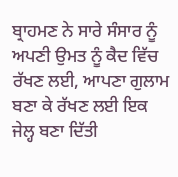ਬ੍ਰਾਹਮਣ ਨੇ ਸਾਰੇ ਸੰਸਾਰ ਨੂੰ ਅਪਣੀ ਉਮਤ ਨੂੰ ਕੈਦ ਵਿੱਚ
ਰੱਖਣ ਲਈ, ਆਪਣਾ ਗੁਲਾਮ ਬਣਾ ਕੇ ਰੱਖਣ ਲਈ ਇਕ ਜੇਲ੍ਹ ਬਣਾ ਦਿੱਤੀ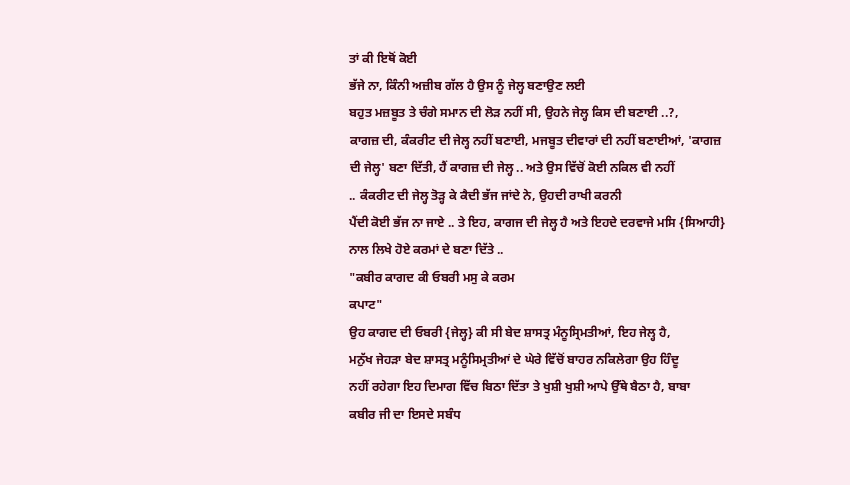ਤਾਂ ਕੀ ਇਥੋਂ ਕੋਈ
ਭੱਜੇ ਨਾ, ਕਿੰਨੀ ਅਜ਼ੀਬ ਗੱਲ ਹੈ ਉਸ ਨੂੰ ਜੇਲ੍ਹ ਬਣਾਉਣ ਲਈ
ਬਹੁਤ ਮਜ਼ਬੂਤ ਤੇ ਚੰਗੇ ਸਮਾਨ ਦੀ ਲੋੜ ਨਹੀਂ ਸੀ, ਉਹਨੇ ਜੇਲ੍ਹ ਕਿਸ ਦੀ ਬਣਾਈ ..?,
ਕਾਗਜ਼ ਦੀ, ਕੰਕਰੀਟ ਦੀ ਜੇਲ੍ਹ ਨਹੀਂ ਬਣਾਈ, ਮਜਬੂਤ ਦੀਵਾਰਾਂ ਦੀ ਨਹੀਂ ਬਣਾਈਆਂ, 'ਕਾਗਜ਼
ਦੀ ਜੇਲ੍ਹ' ਬਣਾ ਦਿੱਤੀ, ਹੈਂ ਕਾਗਜ਼ ਦੀ ਜੇਲ੍ਹ .. ਅਤੇ ਉਸ ਵਿੱਚੋਂ ਕੋਈ ਨਕਿਲ ਵੀ ਨਹੀਂ
.. ਕੰਕਰੀਟ ਦੀ ਜੇਲ੍ਹ ਤੋੜ੍ਹ ਕੇ ਕੈਦੀ ਭੱਜ ਜਾਂਦੇ ਨੇ, ਉਹਦੀ ਰਾਖੀ ਕਰਨੀ
ਪੈਂਦੀ ਕੋਈ ਭੱਜ ਨਾ ਜਾਏ .. ਤੇ ਇਹ, ਕਾਗਜ ਦੀ ਜੇਲ੍ਹ ਹੈ ਅਤੇ ਇਹਦੇ ਦਰਵਾਜੇ ਮਸਿ {ਸਿਆਹੀ}
ਨਾਲ ਲਿਖੇ ਹੋਏ ਕਰਮਾਂ ਦੇ ਬਣਾ ਦਿੱਤੇ ..
"ਕਬੀਰ ਕਾਗਦ ਕੀ ਓਬਰੀ ਮਸੁ ਕੇ ਕਰਮ
ਕਪਾਟ"
ਉਹ ਕਾਗਦ ਦੀ ਓਬਰੀ {ਜੇਲ੍ਹ} ਕੀ ਸੀ ਬੇਦ ਸ਼ਾਸਤ੍ਰ ਮੰਨੂਸ੍ਰਿਮਤੀਆਂ, ਇਹ ਜੇਲ੍ਹ ਹੈ,
ਮਨੁੱਖ ਜੇਹੜਾ ਬੇਦ ਸ਼ਾਸਤ੍ਰ ਮਨੂੰਸਿਮ੍ਰਤੀਆਂ ਦੇ ਘੇਰੇ ਵਿੱਚੋਂ ਬਾਹਰ ਨਕਿਲੇਗਾ ਉਹ ਹਿੰਦੂ
ਨਹੀਂ ਰਹੇਗਾ ਇਹ ਦਿਮਾਗ ਵਿੱਚ ਬਿਠਾ ਦਿੱਤਾ ਤੇ ਖੁਸ਼ੀ ਖੁਸ਼ੀ ਆਪੇ ਉੱਥੇ ਬੈਠਾ ਹੈ, ਬਾਬਾ
ਕਬੀਰ ਜੀ ਦਾ ਇਸਦੇ ਸਬੰਧ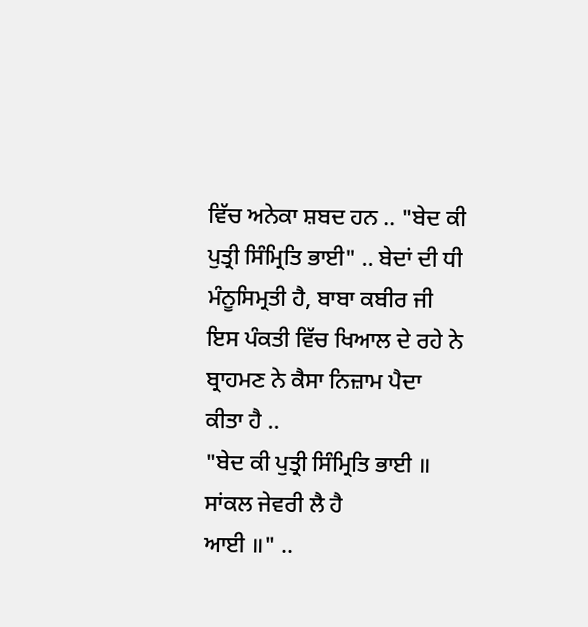ਵਿੱਚ ਅਨੇਕਾ ਸ਼ਬਦ ਹਨ .. "ਬੇਦ ਕੀ
ਪੁਤ੍ਰੀ ਸਿੰਮ੍ਰਿਤਿ ਭਾਈ" .. ਬੇਦਾਂ ਦੀ ਧੀ ਮੰਨੂਸਿਮ੍ਰਤੀ ਹੈ, ਬਾਬਾ ਕਬੀਰ ਜੀ
ਇਸ ਪੰਕਤੀ ਵਿੱਚ ਖਿਆਲ ਦੇ ਰਹੇ ਨੇ ਬ੍ਰਾਹਮਣ ਨੇ ਕੈਸਾ ਨਿਜ਼ਾਮ ਪੈਦਾ ਕੀਤਾ ਹੈ ..
"ਬੇਦ ਕੀ ਪੁਤ੍ਰੀ ਸਿੰਮ੍ਰਿਤਿ ਭਾਈ ॥ ਸਾਂਕਲ ਜੇਵਰੀ ਲੈ ਹੈ
ਆਈ ॥" ..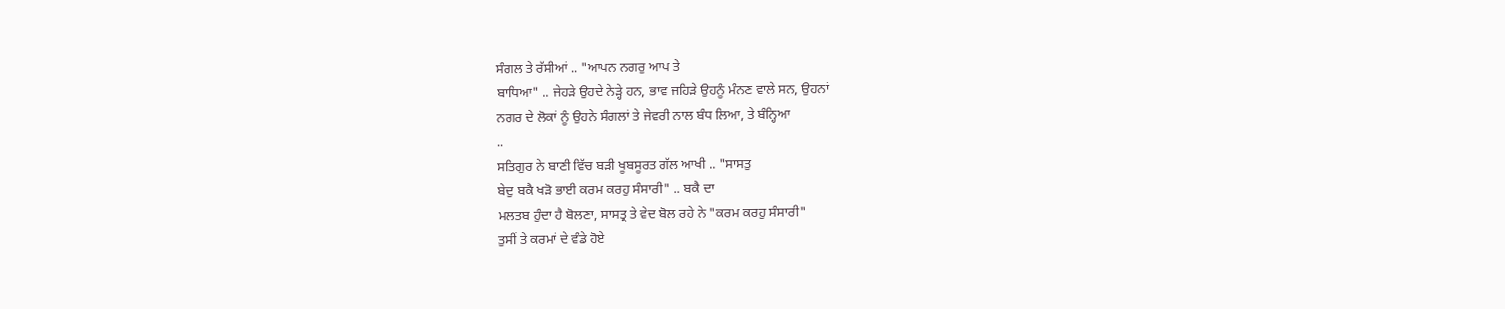ਸੰਗਲ ਤੇ ਰੱਸੀਆਂ .. "ਆਪਨ ਨਗਰੁ ਆਪ ਤੇ
ਬਾਧਿਆ" .. ਜੇਹੜੇ ਉਹਦੇ ਨੇੜ੍ਹੇ ਹਨ, ਭਾਵ ਜਹਿੜੇ ਉਹਨੂੰ ਮੰਨਣ ਵਾਲੇ ਸਨ, ਉਹਨਾਂ
ਨਗਰ ਦੇ ਲੋਕਾਂ ਨੂੰ ਉਹਨੇ ਸੰਗਲਾਂ ਤੇ ਜੇਵਰੀ ਨਾਲ ਬੰਧ ਲਿਆ, ਤੇ ਬੰਨ੍ਹਿਆ
..
ਸਤਿਗੁਰ ਨੇ ਬਾਣੀ ਵਿੱਚ ਬੜੀ ਖੂਬਸੂਰਤ ਗੱਲ ਆਖੀ .. "ਸਾਸਤੁ
ਬੇਦੁ ਬਕੈ ਖੜੋ ਭਾਈ ਕਰਮ ਕਰਹੁ ਸੰਸਾਰੀ" .. ਬਕੈ ਦਾ
ਮਲਤਬ ਹੁੰਦਾ ਹੈ ਬੋਲਣਾ, ਸਾਸਤ੍ਰ ਤੇ ਵੇਦ ਬੋਲ ਰਹੇ ਨੇ "ਕਰਮ ਕਰਹੁ ਸੰਸਾਰੀ"
ਤੁਸੀਂ ਤੇ ਕਰਮਾਂ ਦੇ ਵੰਡੇ ਹੋਏ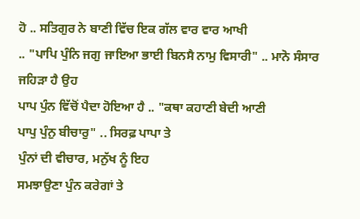ਹੋ .. ਸਤਿਗੁਰ ਨੇ ਬਾਣੀ ਵਿੱਚ ਇਕ ਗੱਲ ਵਾਰ ਵਾਰ ਆਖੀ
.. "ਪਾਪਿ ਪੁੰਨਿ ਜਗੁ ਜਾਇਆ ਭਾਈ ਬਿਨਸੈ ਨਾਮੁ ਵਿਸਾਰੀ" .. ਮਾਨੋ ਸੰਸਾਰ ਜਹਿੜਾ ਹੈ ਉਹ
ਪਾਪ ਪੁੰਨ ਵਿੱਚੋਂ ਪੈਦਾ ਹੋਇਆ ਹੈ .. "ਕਥਾ ਕਹਾਣੀ ਬੇਦੀ ਆਣੀ
ਪਾਪੁ ਪੁੰਨੁ ਬੀਚਾਰੁ" .. ਸਿਰਫ਼ ਪਾਪਾ ਤੇ
ਪੁੰਨਾਂ ਦੀ ਵੀਚਾਰ, ਮਨੁੱਖ ਨੂੰ ਇਹ
ਸਮਝਾਉਣਾ ਪੁੰਨ ਕਰੇਗਾਂ ਤੇ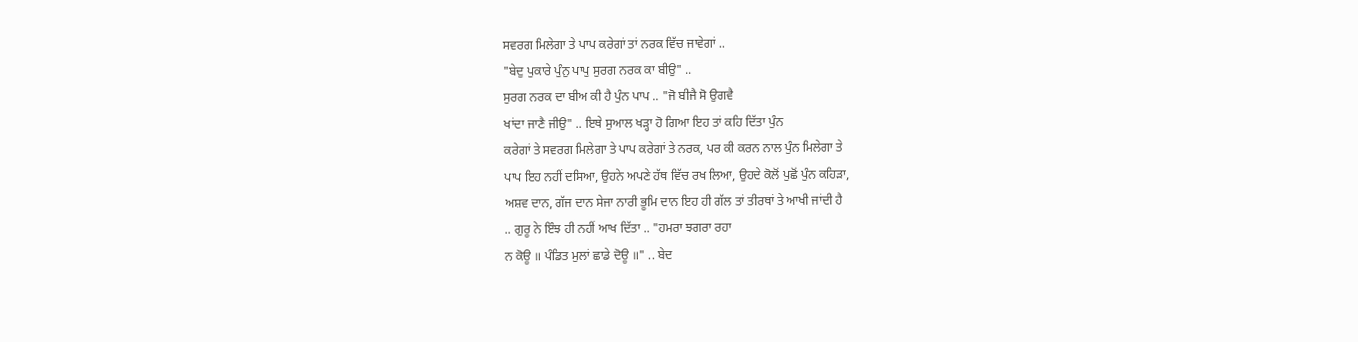ਸਵਰਗ ਮਿਲੇਗਾ ਤੇ ਪਾਪ ਕਰੇਗਾਂ ਤਾਂ ਨਰਕ ਵਿੱਚ ਜਾਵੇਗਾਂ ..
"ਬੇਦੁ ਪੁਕਾਰੇ ਪੁੰਨੁ ਪਾਪੁ ਸੁਰਗ ਨਰਕ ਕਾ ਬੀਉ" ..
ਸੁਰਗ ਨਰਕ ਦਾ ਬੀਅ ਕੀ ਹੈ ਪੁੰਨ ਪਾਪ .. "ਜੋ ਬੀਜੈ ਸੋ ਉਗਵੈ
ਖਾਂਦਾ ਜਾਣੈ ਜੀਉ" .. ਇਥੇ ਸੁਆਲ ਖੜ੍ਹਾ ਹੋ ਗਿਆ ਇਹ ਤਾਂ ਕਹਿ ਦਿੱਤਾ ਪੁੰਨ
ਕਰੇਗਾਂ ਤੇ ਸਵਰਗ ਮਿਲੇਗਾ ਤੇ ਪਾਪ ਕਰੇਗਾਂ ਤੇ ਨਰਕ, ਪਰ ਕੀ ਕਰਨ ਨਾਲ ਪੁੰਨ ਮਿਲੇਗਾ ਤੇ
ਪਾਪ ਇਹ ਨਹੀਂ ਦਸਿਆ, ਉਹਨੇ ਅਪਣੇ ਹੱਥ ਵਿੱਚ ਰਖ ਲਿਆ, ਉਹਦੇ ਕੋਲੋਂ ਪੁਛੋਂ ਪੁੰਨ ਕਹਿੜਾ,
ਅਸ਼ਵ ਦਾਨ, ਗੱਜ ਦਾਨ ਸੇਜਾ ਨਾਰੀ ਭੂਮਿ ਦਾਨ ਇਹ ਹੀ ਗੱਲ ਤਾਂ ਤੀਰਥਾਂ ਤੇ ਆਖੀ ਜਾਂਦੀ ਹੈ
.. ਗੁਰੂ ਨੇ ਇੰਝ ਹੀ ਨਹੀਂ ਆਖ ਦਿੱਤਾ .. "ਹਮਰਾ ਝਗਰਾ ਰਹਾ
ਨ ਕੋਊ ॥ ਪੰਡਿਤ ਮੁਲਾਂ ਛਾਡੇ ਦੋਊ ॥" .. ਬੇਦ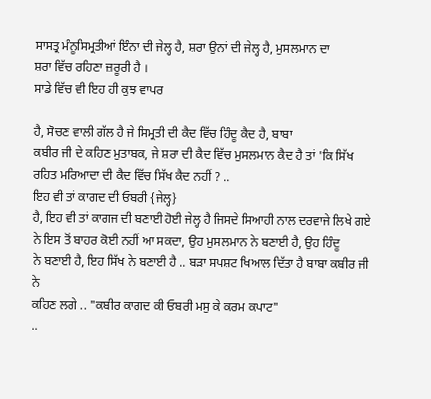ਸਾਸਤ੍ਰ ਮੰਨੂਸਿਮ੍ਰਤੀਆਂ ਇੰਨਾ ਦੀ ਜੇਲ੍ਹ ਹੈ, ਸ਼ਰਾ ਉਨਾਂ ਦੀ ਜੇਲ੍ਹ ਹੈ, ਮੁਸਲਮਾਨ ਦਾ
ਸ਼ਰਾ ਵਿੱਚ ਰਹਿਣਾ ਜ਼ਰੂਰੀ ਹੈ ।
ਸਾਡੇ ਵਿੱਚ ਵੀ ਇਹ ਹੀ ਕੁਝ ਵਾਪਰ

ਹੈ, ਸੋਚਣ ਵਾਲੀ ਗੱਲ ਹੈ ਜੇ ਸਿਮ੍ਰਤੀ ਦੀ ਕੈਦ ਵਿੱਚ ਹਿੰਦੂ ਕੈਦ ਹੈ, ਬਾਬਾ
ਕਬੀਰ ਜੀ ਦੇ ਕਹਿਣ ਮੁਤਾਬਕ, ਜੇ ਸ਼ਰਾ ਦੀ ਕੈਦ ਵਿੱਚ ਮੁਸਲਮਾਨ ਕੈਦ ਹੈ ਤਾਂ 'ਕਿ ਸਿੱਖ
ਰਹਿਤ ਮਰਿਆਦਾ ਦੀ ਕੈਦ ਵਿੱਚ ਸਿੱਖ ਕੈਦ ਨਹੀਂ ? ..
ਇਹ ਵੀ ਤਾਂ ਕਾਗਦ ਦੀ ਓਬਰੀ {ਜੇਲ੍ਹ}
ਹੈ, ਇਹ ਵੀ ਤਾਂ ਕਾਗਜ ਦੀ ਬਣਾਈ ਹੋਈ ਜੇਲ੍ਹ ਹੈ ਜਿਸਦੇ ਸਿਆਹੀ ਨਾਲ ਦਰਵਾਜੇ ਲਿਖੇ ਗਏ
ਨੇ ਇਸ ਤੋਂ ਬਾਹਰ ਕੋਈ ਨਹੀਂ ਆ ਸਕਦਾ, ਉਹ ਮੁਸਲਮਾਨ ਨੇ ਬਣਾਈ ਹੈ, ਉਹ ਹਿੰਦੂ
ਨੇ ਬਣਾਈ ਹੈ, ਇਹ ਸਿੱਖ ਨੇ ਬਣਾਈ ਹੈ .. ਬੜਾ ਸਪਸ਼ਟ ਖਿਆਲ ਦਿੱਤਾ ਹੈ ਬਾਬਾ ਕਬੀਰ ਜੀ ਨੇ
ਕਹਿਣ ਲਗੇ .. "ਕਬੀਰ ਕਾਗਦ ਕੀ ਓਬਰੀ ਮਸੁ ਕੇ ਕਰਮ ਕਪਾਟ"
..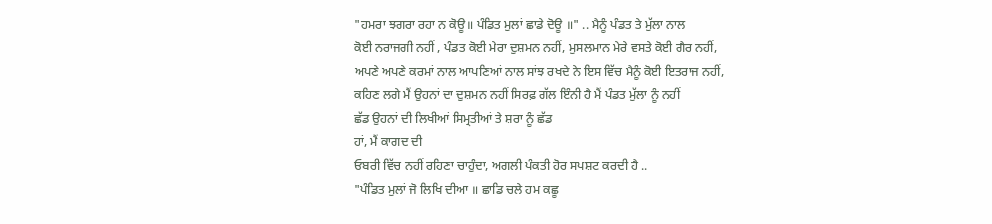"ਹਮਰਾ ਝਗਰਾ ਰਹਾ ਨ ਕੋਊ॥ ਪੰਡਿਤ ਮੁਲਾਂ ਛਾਡੇ ਦੋਊ ॥" .. ਮੈਨੂੰ ਪੰਡਤ ਤੇ ਮੁੱਲਾ ਨਾਲ
ਕੋਈ ਨਰਾਜਗੀ ਨਹੀਂ , ਪੰਡਤ ਕੋਈ ਮੇਰਾ ਦੁਸ਼ਮਨ ਨਹੀਂ, ਮੁਸਲਮਾਨ ਮੇਰੇ ਵਸਤੇ ਕੋਈ ਗੈਰ ਨਹੀਂ,
ਅਪਣੇ ਅਪਣੇ ਕਰਮਾਂ ਨਾਲ ਆਪਣਿਆਂ ਨਾਲ ਸਾਂਝ ਰਖਦੇ ਨੇ ਇਸ ਵਿੱਚ ਮੈਨੂੰ ਕੋਈ ਇਤਰਾਜ ਨਹੀਂ,
ਕਹਿਣ ਲਗੇ ਮੈਂ ਉਹਨਾਂ ਦਾ ਦੁਸ਼ਮਨ ਨਹੀਂ ਸਿਰਫ਼ ਗੱਲ ਇੰਨੀ ਹੈ ਮੈਂ ਪੰਡਤ ਮੁੱਲਾ ਨੂੰ ਨਹੀਂ
ਛੱਡ ਉਹਨਾਂ ਦੀ ਲਿਖੀਆਂ ਸਿਮ੍ਰਤੀਆਂ ਤੇ ਸ਼ਰਾ ਨੂੰ ਛੱਡ
ਹਾਂ, ਮੈਂ ਕਾਗਦ ਦੀ
ਓਬਰੀ ਵਿੱਚ ਨਹੀਂ ਰਹਿਣਾ ਚਾਹੁੰਦਾ, ਅਗਲੀ ਪੰਕਤੀ ਹੋਰ ਸਪਸ਼ਟ ਕਰਦੀ ਹੈ ..
"ਪੰਡਿਤ ਮੁਲਾਂ ਜੋ ਲਿਖਿ ਦੀਆ ॥ ਛਾਡਿ ਚਲੇ ਹਮ ਕਛੂ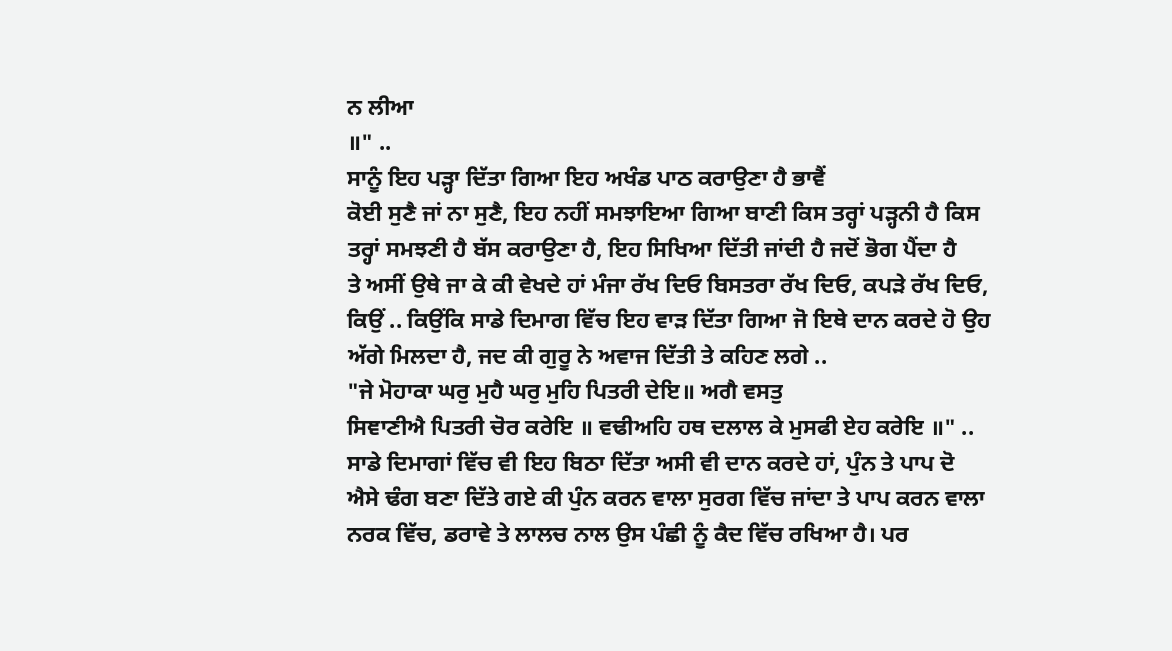ਨ ਲੀਆ
॥" ..
ਸਾਨੂੰ ਇਹ ਪੜ੍ਹਾ ਦਿੱਤਾ ਗਿਆ ਇਹ ਅਖੰਡ ਪਾਠ ਕਰਾਉਣਾ ਹੈ ਭਾਵੈਂ
ਕੋਈ ਸੁਣੈ ਜਾਂ ਨਾ ਸੁਣੈ, ਇਹ ਨਹੀਂ ਸਮਝਾਇਆ ਗਿਆ ਬਾਣੀ ਕਿਸ ਤਰ੍ਹਾਂ ਪੜ੍ਹਨੀ ਹੈ ਕਿਸ
ਤਰ੍ਹਾਂ ਸਮਝਣੀ ਹੈ ਬੱਸ ਕਰਾਉਣਾ ਹੈ, ਇਹ ਸਿਖਿਆ ਦਿੱਤੀ ਜਾਂਦੀ ਹੈ ਜਦੋਂ ਭੋਗ ਪੈਂਦਾ ਹੈ
ਤੇ ਅਸੀਂ ਉਥੇ ਜਾ ਕੇ ਕੀ ਵੇਖਦੇ ਹਾਂ ਮੰਜਾ ਰੱਖ ਦਿਓ ਬਿਸਤਰਾ ਰੱਖ ਦਿਓ, ਕਪੜੇ ਰੱਖ ਦਿਓ,
ਕਿਉਂ .. ਕਿਉਂਕਿ ਸਾਡੇ ਦਿਮਾਗ ਵਿੱਚ ਇਹ ਵਾੜ ਦਿੱਤਾ ਗਿਆ ਜੋ ਇਥੇ ਦਾਨ ਕਰਦੇ ਹੋ ਉਹ
ਅੱਗੇ ਮਿਲਦਾ ਹੈ, ਜਦ ਕੀ ਗੁਰੂ ਨੇ ਅਵਾਜ ਦਿੱਤੀ ਤੇ ਕਹਿਣ ਲਗੇ ..
"ਜੇ ਮੋਹਾਕਾ ਘਰੁ ਮੁਹੈ ਘਰੁ ਮੁਹਿ ਪਿਤਰੀ ਦੇਇ॥ ਅਗੈ ਵਸਤੁ
ਸਿਞਾਣੀਐ ਪਿਤਰੀ ਚੋਰ ਕਰੇਇ ॥ ਵਢੀਅਹਿ ਹਥ ਦਲਾਲ ਕੇ ਮੁਸਫੀ ਏਹ ਕਰੇਇ ॥" ..
ਸਾਡੇ ਦਿਮਾਗਾਂ ਵਿੱਚ ਵੀ ਇਹ ਬਿਠਾ ਦਿੱਤਾ ਅਸੀ ਵੀ ਦਾਨ ਕਰਦੇ ਹਾਂ, ਪੁੰਨ ਤੇ ਪਾਪ ਦੋ
ਐਸੇ ਢੰਗ ਬਣਾ ਦਿੱਤੇ ਗਏ ਕੀ ਪੁੰਨ ਕਰਨ ਵਾਲਾ ਸੁਰਗ ਵਿੱਚ ਜਾਂਦਾ ਤੇ ਪਾਪ ਕਰਨ ਵਾਲਾ
ਨਰਕ ਵਿੱਚ, ਡਰਾਵੇ ਤੇ ਲਾਲਚ ਨਾਲ ਉਸ ਪੰਛੀ ਨੂੰ ਕੈਦ ਵਿੱਚ ਰਖਿਆ ਹੈ। ਪਰ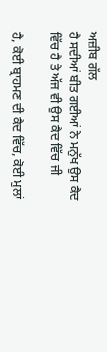ਅਜ਼ੀਬ ਗੱਲ
ਹੈ ਸਦੀਆਂ ਬੀਤ ਗਈਆਂ ਨੇ ਮਨੁੱਖ ਉਸ ਕੈਦ ਵਿੱਚ ਹੈ ਤੇ ਅੱਜ ਵੀ ਉਸ ਕੈਦ ਵਿੱਚ ਜੀ

ਹੈ, ਕੋਈ ਬ੍ਰਾਹਮਣ ਦੀ ਕੈਦ ਵਿੱਚ, ਕੋਈ ਮੁਲਾਂ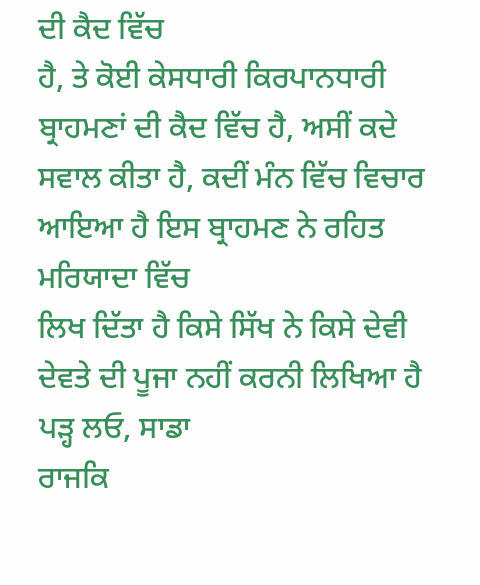ਦੀ ਕੈਦ ਵਿੱਚ
ਹੈ, ਤੇ ਕੋਈ ਕੇਸਧਾਰੀ ਕਿਰਪਾਨਧਾਰੀ ਬ੍ਰਾਹਮਣਾਂ ਦੀ ਕੈਦ ਵਿੱਚ ਹੈ, ਅਸੀਂ ਕਦੇ
ਸਵਾਲ ਕੀਤਾ ਹੈ, ਕਦੀਂ ਮੰਨ ਵਿੱਚ ਵਿਚਾਰ ਆਇਆ ਹੈ ਇਸ ਬ੍ਰਾਹਮਣ ਨੇ ਰਹਿਤ ਮਰਿਯਾਦਾ ਵਿੱਚ
ਲਿਖ ਦਿੱਤਾ ਹੈ ਕਿਸੇ ਸਿੱਖ ਨੇ ਕਿਸੇ ਦੇਵੀ ਦੇਵਤੇ ਦੀ ਪੂਜਾ ਨਹੀਂ ਕਰਨੀ ਲਿਖਿਆ ਹੈ
ਪੜ੍ਹ ਲਓ, ਸਾਡਾ
ਰਾਜਕਿ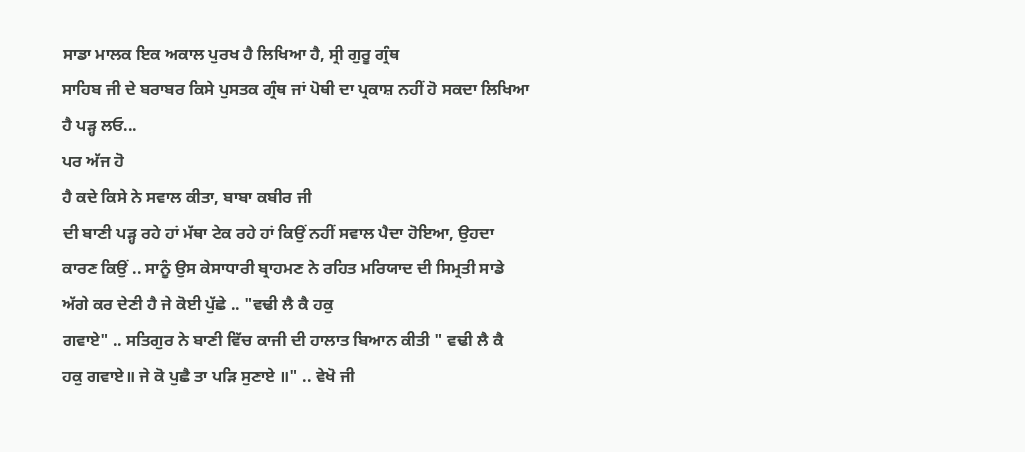ਸਾਡਾ ਮਾਲਕ ਇਕ ਅਕਾਲ ਪੁਰਖ ਹੈ ਲਿਖਿਆ ਹੈ, ਸ੍ਰੀ ਗੁਰੂ ਗ੍ਰੰਥ
ਸਾਹਿਬ ਜੀ ਦੇ ਬਰਾਬਰ ਕਿਸੇ ਪੁਸਤਕ ਗ੍ਰੰਥ ਜਾਂ ਪੋਥੀ ਦਾ ਪ੍ਰਕਾਸ਼ ਨਹੀਂ ਹੋ ਸਕਦਾ ਲਿਖਿਆ
ਹੈ ਪੜ੍ਹ ਲਓ...
ਪਰ ਅੱਜ ਹੋ
ਹੈ ਕਦੇ ਕਿਸੇ ਨੇ ਸਵਾਲ ਕੀਤਾ, ਬਾਬਾ ਕਬੀਰ ਜੀ
ਦੀ ਬਾਣੀ ਪੜ੍ਹ ਰਹੇ ਹਾਂ ਮੱਥਾ ਟੇਕ ਰਹੇ ਹਾਂ ਕਿਉਂ ਨਹੀਂ ਸਵਾਲ ਪੈਦਾ ਹੋਇਆ, ਉਹਦਾ
ਕਾਰਣ ਕਿਉਂ .. ਸਾਨੂੰ ਉਸ ਕੇਸਾਧਾਰੀ ਬ੍ਰਾਹਮਣ ਨੇ ਰਹਿਤ ਮਰਿਯਾਦ ਦੀ ਸਿਮ੍ਰਤੀ ਸਾਡੇ
ਅੱਗੇ ਕਰ ਦੇਣੀ ਹੈ ਜੇ ਕੋਈ ਪੁੱਛੇ .. "ਵਢੀ ਲੈ ਕੈ ਹਕੁ
ਗਵਾਏ" .. ਸਤਿਗੁਰ ਨੇ ਬਾਣੀ ਵਿੱਚ ਕਾਜੀ ਦੀ ਹਾਲਾਤ ਬਿਆਨ ਕੀਤੀ " ਵਢੀ ਲੈ ਕੈ
ਹਕੁ ਗਵਾਏ॥ ਜੇ ਕੋ ਪੁਛੈ ਤਾ ਪੜਿ ਸੁਣਾਏ ॥" .. ਵੇਖੋ ਜੀ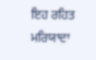ਇਹ ਰਹਿਤ ਮਰਿਯਾਦਾ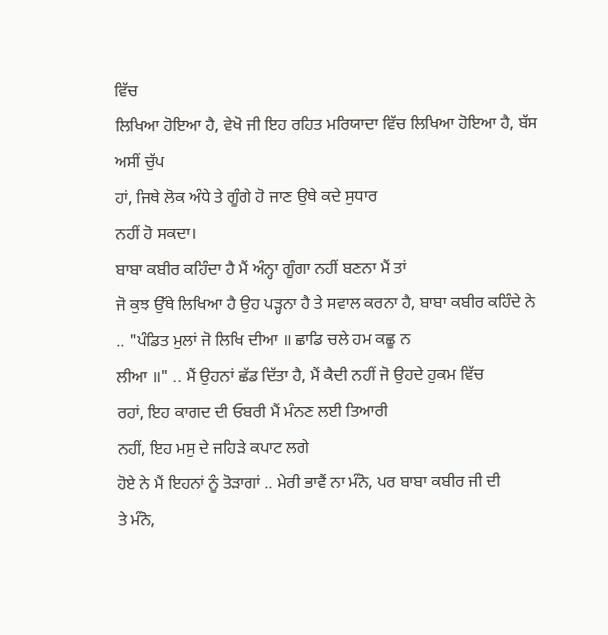ਵਿੱਚ
ਲਿਖਿਆ ਹੋਇਆ ਹੈ, ਵੇਖੋ ਜੀ ਇਹ ਰਹਿਤ ਮਰਿਯਾਦਾ ਵਿੱਚ ਲਿਖਿਆ ਹੋਇਆ ਹੈ, ਬੱਸ ਅਸੀਂ ਚੁੱਪ
ਹਾਂ, ਜਿਥੇ ਲੋਕ ਅੰਧੇ ਤੇ ਗੂੰਗੇ ਹੋ ਜਾਣ ਉਥੇ ਕਦੇ ਸੁਧਾਰ
ਨਹੀਂ ਹੋ ਸਕਦਾ।
ਬਾਬਾ ਕਬੀਰ ਕਹਿੰਦਾ ਹੈ ਮੈਂ ਅੰਨ੍ਹਾ ਗੂੰਗਾ ਨਹੀਂ ਬਣਨਾ ਮੈਂ ਤਾਂ
ਜੋ ਕੁਝ ਉੱਥੇ ਲਿਖਿਆ ਹੈ ਉਹ ਪੜ੍ਹਨਾ ਹੈ ਤੇ ਸਵਾਲ ਕਰਨਾ ਹੈ, ਬਾਬਾ ਕਬੀਰ ਕਹਿੰਦੇ ਨੇ
.. "ਪੰਡਿਤ ਮੁਲਾਂ ਜੋ ਲਿਖਿ ਦੀਆ ॥ ਛਾਡਿ ਚਲੇ ਹਮ ਕਛੂ ਨ
ਲੀਆ ॥" .. ਮੈਂ ਉਹਨਾਂ ਛੱਡ ਦਿੱਤਾ ਹੈ, ਮੈਂ ਕੈਦੀ ਨਹੀਂ ਜੋ ਉਹਦੇ ਹੁਕਮ ਵਿੱਚ
ਰਹਾਂ, ਇਹ ਕਾਗਦ ਦੀ ਓਬਰੀ ਮੈਂ ਮੰਨਣ ਲਈ ਤਿਆਰੀ
ਨਹੀਂ, ਇਹ ਮਸੁ ਦੇ ਜਹਿੜੇ ਕਪਾਟ ਲਗੇ
ਹੋਏ ਨੇ ਮੈਂ ਇਹਨਾਂ ਨੂੰ ਤੋੜਾਗਾਂ .. ਮੇਰੀ ਭਾਵੈਂ ਨਾ ਮੰਨੋ, ਪਰ ਬਾਬਾ ਕਬੀਰ ਜੀ ਦੀ
ਤੇ ਮੰਨੋ,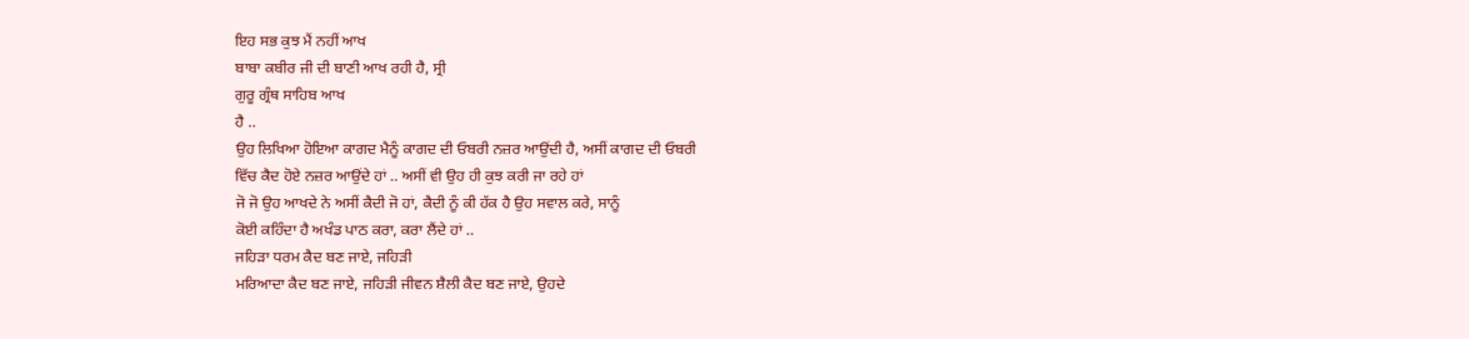ਇਹ ਸਭ ਕੁਝ ਮੈਂ ਨਹੀਂ ਆਖ
ਬਾਬਾ ਕਬੀਰ ਜੀ ਦੀ ਬਾਣੀ ਆਖ ਰਹੀ ਹੈ, ਸ੍ਰੀ
ਗੁਰੂ ਗ੍ਰੰਥ ਸਾਹਿਬ ਆਖ
ਹੈ ..
ਉਹ ਲਿਖਿਆ ਹੋਇਆ ਕਾਗਦ ਮੈਨੂੰ ਕਾਗਦ ਦੀ ਓਬਰੀ ਨਜ਼ਰ ਆਉਂਦੀ ਹੈ, ਅਸੀਂ ਕਾਗਦ ਦੀ ਓਬਰੀ
ਵਿੱਚ ਕੈਦ ਹੋਏ ਨਜ਼ਰ ਆਉਂਦੇ ਹਾਂ .. ਅਸੀਂ ਵੀ ਉਹ ਹੀ ਕੁਝ ਕਰੀ ਜਾ ਰਹੇ ਹਾਂ
ਜੋ ਜੋ ਉਹ ਆਖਦੇ ਨੇ ਅਸੀਂ ਕੈਦੀ ਜੋ ਹਾਂ, ਕੈਦੀ ਨੂੰ ਕੀ ਹੱਕ ਹੈ ਉਹ ਸਵਾਲ ਕਰੇ, ਸਾਨੂੰ
ਕੋਈ ਕਹਿੰਦਾ ਹੈ ਅਖੰਡ ਪਾਠ ਕਰਾ, ਕਰਾ ਲੈਂਦੇ ਹਾਂ ..
ਜਹਿੜਾ ਧਰਮ ਕੈਦ ਬਣ ਜਾਏ, ਜਹਿੜੀ
ਮਰਿਆਦਾ ਕੈਦ ਬਣ ਜਾਏ, ਜਹਿੜੀ ਜੀਵਨ ਸ਼ੈਲੀ ਕੈਦ ਬਣ ਜਾਏ, ਉਹਦੇ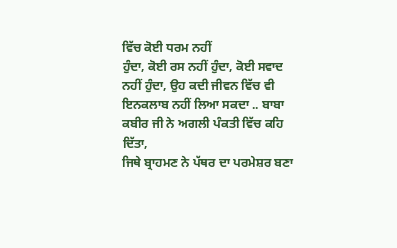ਵਿੱਚ ਕੋਈ ਧਰਮ ਨਹੀਂ
ਹੁੰਦਾ, ਕੋਈ ਰਸ ਨਹੀਂ ਹੁੰਦਾ, ਕੋਈ ਸਵਾਦ ਨਹੀਂ ਹੁੰਦਾ, ਉਹ ਕਦੀ ਜੀਵਨ ਵਿੱਚ ਵੀ
ਇਨਕਲਾਬ ਨਹੀਂ ਲਿਆ ਸਕਦਾ .. ਬਾਬਾ ਕਬੀਰ ਜੀ ਨੇ ਅਗਲੀ ਪੰਕਤੀ ਵਿੱਚ ਕਹਿ ਦਿੱਤਾ,
ਜਿਥੇ ਬ੍ਰਾਹਮਣ ਨੇ ਪੱਥਰ ਦਾ ਪਰਮੇਸ਼ਰ ਬਣਾ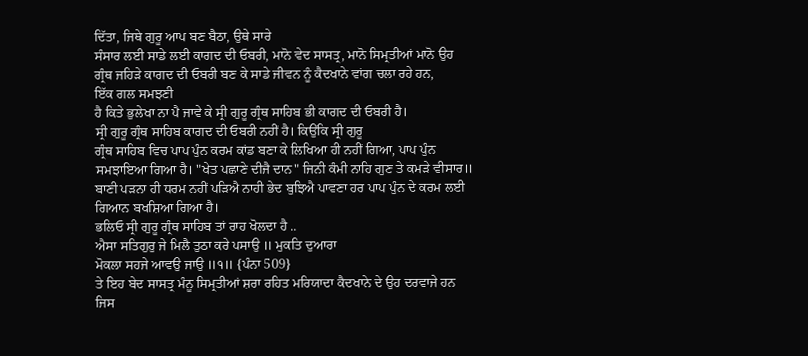ਦਿੱਤਾ, ਜਿਥੇ ਗੁਰੂ ਆਪ ਬਣ ਬੈਠਾ, ਉਥੇ ਸਾਰੇ
ਸੰਸਾਰ ਲਈ ਸਾਡੇ ਲਈ ਕਾਗਦ ਦੀ ਓਬਰੀ, ਮਾਨੋ ਵੇਦ ਸਾਸਤ੍ਰ, ਮਾਨੋ ਸਿਮ੍ਰਤੀਆਂ ਮਾਨੋ ਉਹ
ਗ੍ਰੰਥ ਜਹਿੜੇ ਕਾਗਦ ਦੀ ਓਬਰੀ ਬਣ ਕੇ ਸਾਡੇ ਜੀਵਨ ਨੂੰ ਕੈਦਖਾਨੇ ਵਾਂਗ ਚਲਾ ਰਹੇ ਹਨ,
ਇੱਕ ਗਲ ਸਮਝਣੀ
ਹੈ ਕਿਤੇ ਭੁਲੇਖਾ ਨਾ ਪੈ ਜਾਵੇ ਕੇ ਸ੍ਰੀ ਗੁਰੂ ਗ੍ਰੰਥ ਸਾਹਿਬ ਭੀ ਕਾਗਦ ਦੀ ਓਬਰੀ ਹੈ।
ਸ੍ਰੀ ਗੁਰੂ ਗ੍ਰੰਥ ਸਾਹਿਬ ਕਾਗਦ ਦੀ ਓਬਰੀ ਨਹੀਂ ਹੈ। ਕਿਉਂਕਿ ਸ੍ਰੀ ਗੁਰੂ
ਗ੍ਰੰਥ ਸਾਹਿਬ ਵਿਚ ਪਾਪ ਪੁੰਨ ਕਰਮ ਕਾਂਡ ਬਣਾ ਕੇ ਲਿਖਿਆ ਹੀ ਨਹੀਂ ਗਿਆ, ਪਾਪ ਪੁੰਨ
ਸਮਝਾਇਆ ਗਿਆ ਹੈ। "ਖੇਤ ਪਛਾਣੇ ਦੀਜੈ ਦਾਨ" ਜਿਨੀ ਕੰਮੀ ਨਾਹਿ ਗੁਣ ਤੇ ਕਮੜੇ ਵੀਸਾਰ॥
ਬਾਣੀ ਪੜਨਾ ਹੀ ਧਰਮ ਨਹੀਂ ਪੜਿਐ ਨਾਹੀ ਭੇਦ ਬੁਝਿਐ ਪਾਵਣਾ ਹਰ ਪਾਪ ਪੁੰਨ ਦੇ ਕਰਮ ਲਈ
ਗਿਆਨ ਬਖਸ਼ਿਆ ਗਿਆ ਹੈ।
ਭਲਿਓ ਸ੍ਰੀ ਗੁਰੂ ਗ੍ਰੰਥ ਸਾਹਿਬ ਤਾਂ ਰਾਹ ਖੋਲਦਾ ਹੈ ..
ਐਸਾ ਸਤਿਗੁਰੁ ਜੇ ਮਿਲੈ ਤੁਠਾ ਕਰੇ ਪਸਾਉ ॥ ਮੁਕਤਿ ਦੁਆਰਾ
ਮੋਕਲਾ ਸਹਜੇ ਆਵਉ ਜਾਉ ॥੧॥ {ਪੰਨਾ 509}
ਤੇ ਇਹ ਬੇਦ ਸਾਸਤ੍ਰ ਮੰਨੂ ਸਿਮ੍ਰਤੀਆਂ ਸ਼ਰਾ ਰਹਿਤ ਮਰਿਯਾਦਾ ਕੈਦਖਾਨੇ ਦੇ ਉਹ ਦਰਵਾਜੇ ਹਨ
ਜਿਸ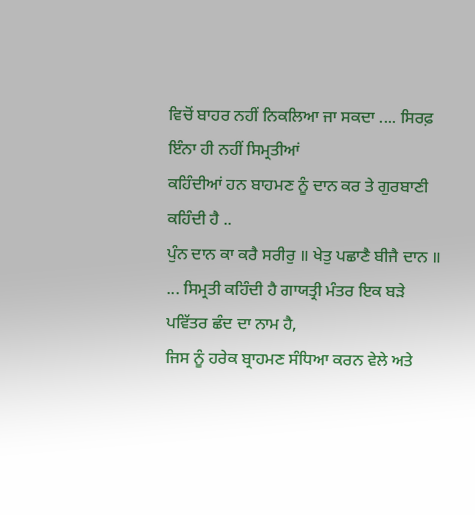ਵਿਚੋਂ ਬਾਹਰ ਨਹੀਂ ਨਿਕਲਿਆ ਜਾ ਸਕਦਾ .... ਸਿਰਫ਼ ਇੰਨਾ ਹੀ ਨਹੀਂ ਸਿਮ੍ਰਤੀਆਂ
ਕਹਿੰਦੀਆਂ ਹਨ ਬਾਹਮਣ ਨੂੰ ਦਾਨ ਕਰ ਤੇ ਗੁਰਬਾਣੀ ਕਹਿੰਦੀ ਹੈ ..
ਪੁੰਨ ਦਾਨ ਕਾ ਕਰੈ ਸਰੀਰੁ ॥ ਖੇਤੁ ਪਛਾਣੈ ਬੀਜੈ ਦਾਨ ॥
... ਸਿਮ੍ਰਤੀ ਕਹਿੰਦੀ ਹੈ ਗਾਯਤ੍ਰੀ ਮੰਤਰ ਇਕ ਬੜੇ ਪਵਿੱਤਰ ਛੰਦ ਦਾ ਨਾਮ ਹੈ,
ਜਿਸ ਨੂੰ ਹਰੇਕ ਬ੍ਰਾਹਮਣ ਸੰਧਿਆ ਕਰਨ ਵੇਲੇ ਅਤੇ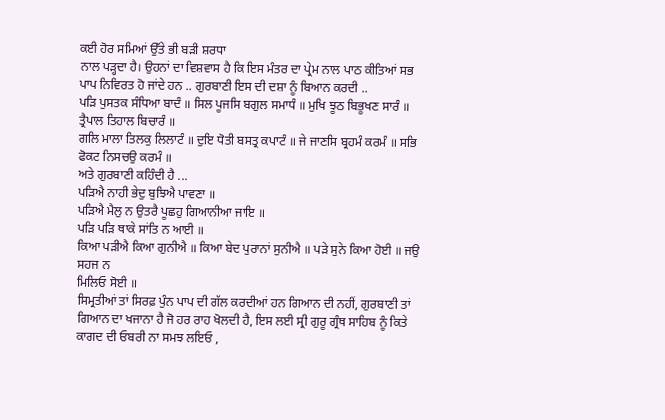ਕਈ ਹੋਰ ਸਮਿਆਂ ਉੱਤੇ ਭੀ ਬੜੀ ਸ਼ਰਧਾ
ਨਾਲ ਪੜ੍ਹਦਾ ਹੈ। ਉਹਨਾਂ ਦਾ ਵਿਸ਼ਵਾਸ ਹੈ ਕਿ ਇਸ ਮੰਤਰ ਦਾ ਪ੍ਰੇਮ ਨਾਲ ਪਾਠ ਕੀਤਿਆਂ ਸਭ
ਪਾਪ ਨਿਵਿਰਤ ਹੋ ਜਾਂਦੇ ਹਨ .. ਗੁਰਬਾਣੀ ਇਸ ਦੀ ਦਸ਼ਾ ਨੂੰ ਬਿਆਨ ਕਰਦੀ ..
ਪੜਿ ਪੁਸਤਕ ਸੰਧਿਆ ਬਾਦੰ ॥ ਸਿਲ ਪੂਜਸਿ ਬਗੁਲ ਸਮਾਧੰ ॥ ਮੁਖਿ ਝੂਠ ਬਿਭੂਖਣ ਸਾਰੰ ॥
ਤ੍ਰੈਪਾਲ ਤਿਹਾਲ ਬਿਚਾਰੰ ॥
ਗਲਿ ਮਾਲਾ ਤਿਲਕੁ ਲਿਲਾਟੰ ॥ ਦੁਇ ਧੋਤੀ ਬਸਤ੍ਰ ਕਪਾਟੰ ॥ ਜੇ ਜਾਣਸਿ ਬ੍ਰਹਮੰ ਕਰਮੰ ॥ ਸਭਿ
ਫੋਕਟ ਨਿਸਚਉ ਕਰਮੰ ॥
ਅਤੇ ਗੁਰਬਾਣੀ ਕਹਿੰਦੀ ਹੈ ...
ਪੜਿਐ ਨਾਹੀ ਭੇਦੁ ਬੁਝਿਐ ਪਾਵਣਾ ॥
ਪੜਿਐ ਮੈਲੁ ਨ ਉਤਰੈ ਪੂਛਹੁ ਗਿਆਨੀਆ ਜਾਇ ॥
ਪੜਿ ਪੜਿ ਥਾਕੇ ਸਾਂਤਿ ਨ ਆਈ ॥
ਕਿਆ ਪੜੀਐ ਕਿਆ ਗੁਨੀਐ ॥ ਕਿਆ ਬੇਦ ਪੁਰਾਨਾਂ ਸੁਨੀਐ ॥ ਪੜੇ ਸੁਨੇ ਕਿਆ ਹੋਈ ॥ ਜਉ ਸਹਜ ਨ
ਮਿਲਿਓ ਸੋਈ ॥
ਸਿਮ੍ਰਤੀਆਂ ਤਾਂ ਸਿਰਫ਼ ਪੁੰਨ ਪਾਪ ਦੀ ਗੱਲ ਕਰਦੀਆਂ ਹਨ ਗਿਆਨ ਦੀ ਨਹੀਂ, ਗੁਰਬਾਣੀ ਤਾਂ
ਗਿਆਨ ਦਾ ਖਜਾਨਾ ਹੈ ਜੋ ਹਰ ਰਾਹ ਖੋਲਦੀ ਹੈ, ਇਸ ਲਈ ਸ੍ਰੀ ਗੁਰੂ ਗ੍ਰੰਥ ਸਾਹਿਬ ਨੂੰ ਕਿਤੇ
ਕਾਗਦ ਦੀ ਓਬਰੀ ਨਾ ਸਮਝ ਲਇਓ ,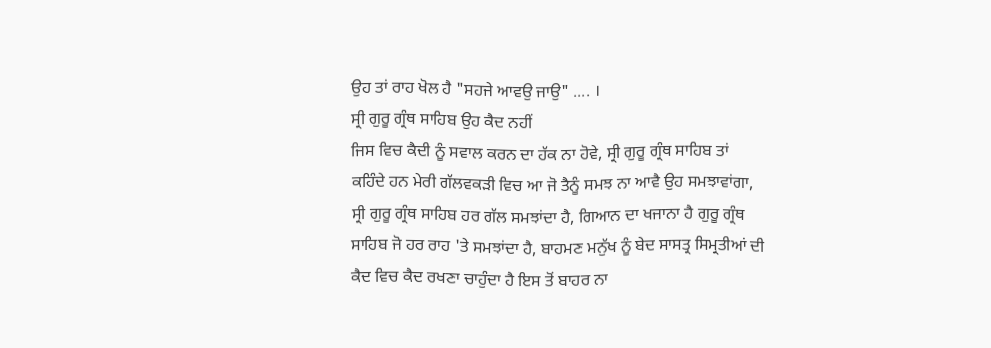ਉਹ ਤਾਂ ਰਾਹ ਖੋਲ ਹੈ "ਸਹਜੇ ਆਵਉ ਜਾਉ" .... ।
ਸ੍ਰੀ ਗੁਰੂ ਗ੍ਰੰਥ ਸਾਹਿਬ ਉਹ ਕੈਦ ਨਹੀਂ
ਜਿਸ ਵਿਚ ਕੈਦੀ ਨੂੰ ਸਵਾਲ ਕਰਨ ਦਾ ਹੱਕ ਨਾ ਹੋਵੇ, ਸ੍ਰੀ ਗੁਰੂ ਗ੍ਰੰਥ ਸਾਹਿਬ ਤਾਂ
ਕਹਿੰਦੇ ਹਨ ਮੇਰੀ ਗੱਲਵਕੜੀ ਵਿਚ ਆ ਜੋ ਤੈਨੂੰ ਸਮਝ ਨਾ ਆਵੈ ਉਹ ਸਮਝਾਵਾਂਗਾ,
ਸ੍ਰੀ ਗੁਰੂ ਗ੍ਰੰਥ ਸਾਹਿਬ ਹਰ ਗੱਲ ਸਮਝਾਂਦਾ ਹੈ, ਗਿਆਨ ਦਾ ਖਜਾਨਾ ਹੈ ਗੁਰੂ ਗ੍ਰੰਥ
ਸਾਹਿਬ ਜੋ ਹਰ ਰਾਹ 'ਤੇ ਸਮਝਾਂਦਾ ਹੈ, ਬਾਹਮਣ ਮਨੁੱਖ ਨੂੰ ਬੇਦ ਸਾਸਤ੍ਰ ਸਿਮ੍ਰਤੀਆਂ ਦੀ
ਕੈਦ ਵਿਚ ਕੈਦ ਰਖਣਾ ਚਾਹੁੰਦਾ ਹੈ ਇਸ ਤੋਂ ਬਾਹਰ ਨਾ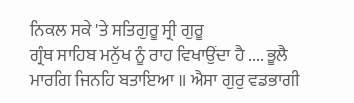ਨਿਕਲ ਸਕੇ 'ਤੇ ਸਤਿਗੁਰੂ ਸ੍ਰੀ ਗੁਰੂ
ਗ੍ਰੰਥ ਸਾਹਿਬ ਮਨੁੱਖ ਨੂੰ ਰਾਹ ਵਿਖਾਉਂਦਾ ਹੈ .... ਭੂਲੈ
ਮਾਰਗਿ ਜਿਨਹਿ ਬਤਾਇਆ ॥ ਐਸਾ ਗੁਰੁ ਵਡਭਾਗੀ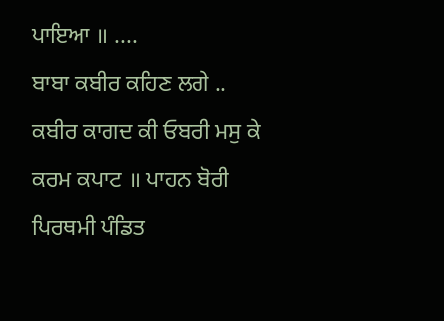ਪਾਇਆ ॥ ....
ਬਾਬਾ ਕਬੀਰ ਕਹਿਣ ਲਗੇ ..
ਕਬੀਰ ਕਾਗਦ ਕੀ ਓਬਰੀ ਮਸੁ ਕੇ ਕਰਮ ਕਪਾਟ ॥ ਪਾਹਨ ਬੋਰੀ
ਪਿਰਥਮੀ ਪੰਡਿਤ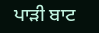ਪਾੜੀ ਬਾਟ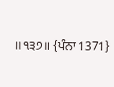॥੧੩੭॥ {ਪੰਨਾ 1371}